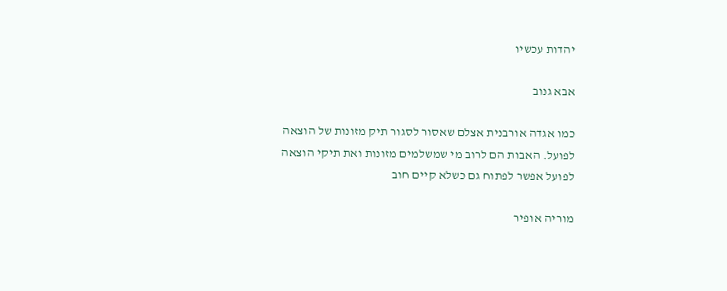יהדות עכשיו

אבא גנוב

כמו אגדה אורבנית אצלם שאסור לסגור תיק מזונות של הוצאה לפועל. האבות הם לרוב מי שמשלמים מזונות ואת תיקי הוצאה לפועל אפשר לפתוח גם כשלא קיים חוב

מוריה אופיר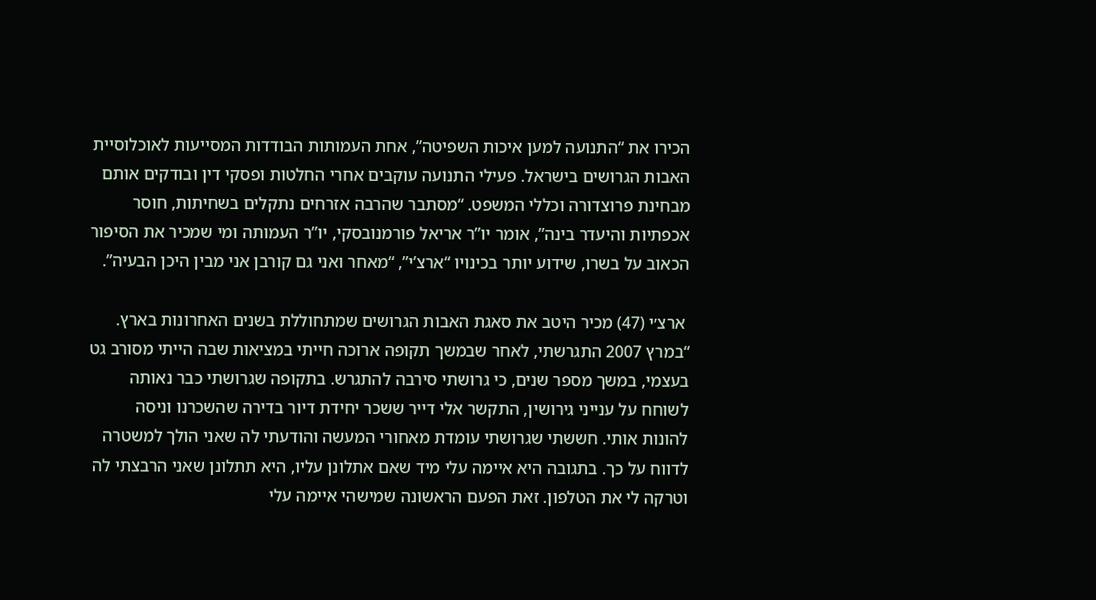הכירו את “התנועה למען איכות השפיטה”, אחת העמותות הבודדות המסייעות לאוכלוסיית האבות הגרושים בישראל. פעילי התנועה עוקבים אחרי החלטות ופסקי דין ובודקים אותם מבחינת פרוצדורה וכללי המשפט. “מסתבר שהרבה אזרחים נתקלים בשחיתות, חוסר אכפתיות והיעדר בינה”, אומר יו”ר אריאל פורמנובסקי, יו”ר העמותה ומי שמכיר את הסיפור הכאוב על בשרו, שידוע יותר בכינויו “ארצ’י”, “מאחר ואני גם קורבן אני מבין היכן הבעיה”.

 ארצ׳י (47) מכיר היטב את סאגת האבות הגרושים שמתחוללת בשנים האחרונות בארץ. “במרץ 2007 התגרשתי, לאחר שבמשך תקופה ארוכה חייתי במציאות שבה הייתי מסורב גט בעצמי, במשך מספר שנים, כי גרושתי סירבה להתגרש. בתקופה שגרושתי כבר נאותה לשוחח על ענייני גירושין, התקשר אלי דייר ששכר יחידת דיור בדירה שהשכרנו וניסה להונות אותי. חששתי שגרושתי עומדת מאחורי המעשה והודעתי לה שאני הולך למשטרה לדווח על כך. בתגובה היא איימה עלי מיד שאם אתלונן עליו, היא תתלונן שאני הרבצתי לה וטרקה לי את הטלפון. זאת הפעם הראשונה שמישהי איימה עלי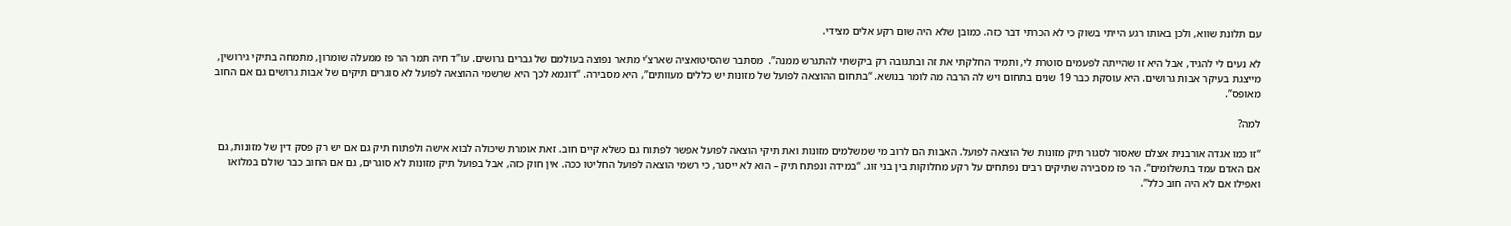עם תלונת שווא, ולכן באותו רגע הייתי בשוק כי לא הכרתי דבר כזה. כמובן שלא היה שום רקע אלים מצידי.

לא נעים לי להגיד, אבל היא זו שהייתה לפעמים סוטרת לי, ותמיד החלקתי את זה ובתגובה רק ביקשתי להתגרש ממנה”.  מסתבר שהסיטואציה שארצ’י מתאר נפוצה בעולמם של גברים גרושים. עו”ד חיה תמר הר פז ממעלה שומרון, מתמחה בתיקי גירושין, מייצגת בעיקר אבות גרושים. היא עוסקת כבר 19 שנים בתחום ויש לה הרבה מה לומר בנושא. “בתחום ההוצאה לפועל של מזונות יש כללים מעוותים”, היא מסבירה. “דוגמא לכך היא שרשמי ההוצאה לפועל לא סוגרים תיקים של אבות גרושים גם אם החוב מאופס”.

למה?

“זו כמו אגדה אורבנית אצלם שאסור לסגור תיק מזונות של הוצאה לפועל. האבות הם לרוב מי שמשלמים מזונות ואת תיקי הוצאה לפועל אפשר לפתוח גם כשלא קיים חוב. זאת אומרת שיכולה לבוא אישה ולפתוח תיק גם אם יש רק פסק דין של מזונות, גם אם האדם עמד בתשלומים”. הר פז מסבירה שתיקים רבים נפתחים על רקע מחלוקות בין בני זוג. “במידה ונפתח תיק – הוא לא ייסגר, כי רשמי הוצאה לפועל החליטו ככה. אין חוק כזה, אבל בפועל תיק מזונות לא סוגרים, גם אם החוב כבר שולם במלואו ואפילו אם לא היה חוב כלל”.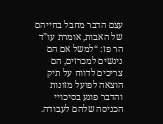עצם הדבר מחבל בחייהם של האבות, אומרת עו”ד הר פז: “למשל אם הם ניגשים למכרזים, הם צריכים לדווח על תיק הוצאה לפועל מזונות והדבר פוגע בסיכויי הכניסה שלהם לעבודה.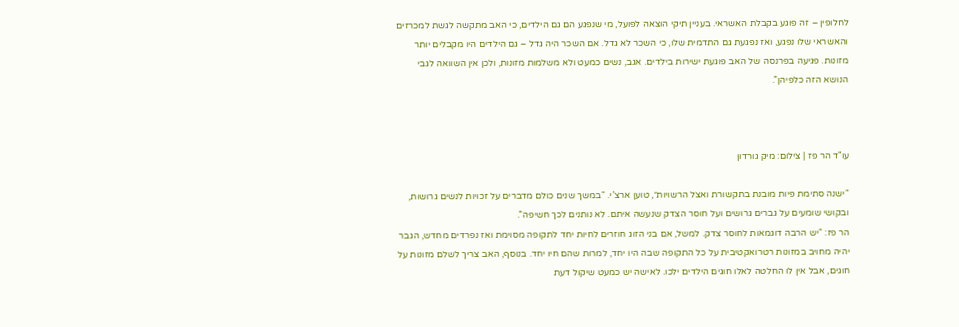לחלופין – זה פוגע בקבלת האשראי. בעניין תיקי הוצאה לפועל, מי שנפגע הם גם הילדים, כי האב מתקשה לגשת למכרזים והאשראי שלו נפגע, ואז נפגעת גם התדמית שלו, כי השכר לא גדל. אם השכר היה גדל – גם הילדים היו מקבלים יותר מזונות. פגיעה בפרנסה של האב פוגעת ישירות בילדים. אגב, נשים כמעט ולא משלמות מזונות, ולכן אין השוואה לגבי הנושא הזה כלפיהן”.



עו"ד הר פז | צילום: מיק גורדון

“ישנה סתימת פיות מובנת בתקשורת ואצל הרשויות״, טוען ארצ’י. “במשך שנים כולם מדברים על זכויות לנשים גרושות, ובקושי שומעים על גברים גרושים ועל חוסר הצדק שנעשה איתם. לא נותנים לכך חשיפה”.
הר פז: “יש הרבה דוגמאות לחוסר צדק. למשל, אם בני הזוג חוזרים לחיות יחד לתקופה מסוימת ואז נפרדים מחדש, הגבר יהיה מחויב במזונות רטרואקטיבית על כל התקופה שבה היו יחד, למרות שהם חיו יחד. בנוסף, האב צריך לשלם מזונות על חוגים, אבל אין לו החלטה לאלו חוגים הילדים ילכו. לאישה יש כמעט שיקול דעת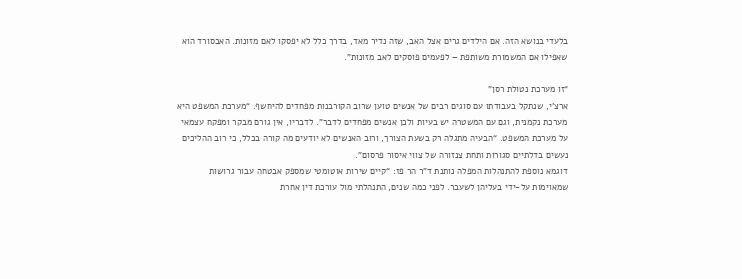בלעדי בנושא הזה. אם הילדים גרים אצל האב, שזה נדיר מאד, בדרך כלל לא יפסקו לאם מזונות. האבסורד הוא שאפילו אם המשמורת משותפת – לפעמים פוסקים לאב מזונות”.

“זו מערכת נטולת רסן”
ארצ’י, שנתקל בעבודתו עם סוגים רבים של אנשים טוען שרוב הקורבנות מפחדים להיחשף. “מערכת המשפט היא מערכת נקמנית, וגם עם המשטרה יש בעיות ולכן אנשים מפחדים לדבר”. לדבריו, אין גורם מבקר ומפקח עצמאי על מערכת המשפט. “הבעיה מתגלה רק בשעת הצורך, ורוב האנשים לא יודעים מה קורה בכלל, כי רוב ההליכים נעשים בדלתיים סגורות ותחת צנזורה של צווי איסור פרסום”.
דוגמא נוספת להתנהלות המפלה נותנת ד”ר הר פז: “קיים שירות אוטומטי שמספק אבטחה עבור גרושות שמאוימות על-ידי בעליהן לשעבר. לפני כמה שנים, התנהלתי מול עורכת דין אחרת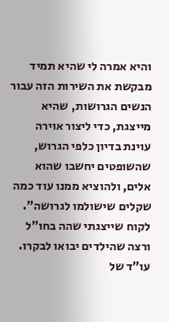והיא אמרה לי שהיא תמיד מבקשת את השירות הזה עבור הנשים הגרושות, שהיא מייצגת, כדי ליצור אוירה עוינת בדיון כלפי הגרוש, שהשופטים יחשבו שהוא אלים, ולהוציא ממנו עוד כמה שקלים שישולמו לגרושה”. לקוח שייצגתי שהה בחו”ל ורצה שהילדים יבואו לבקרו. עו”ד של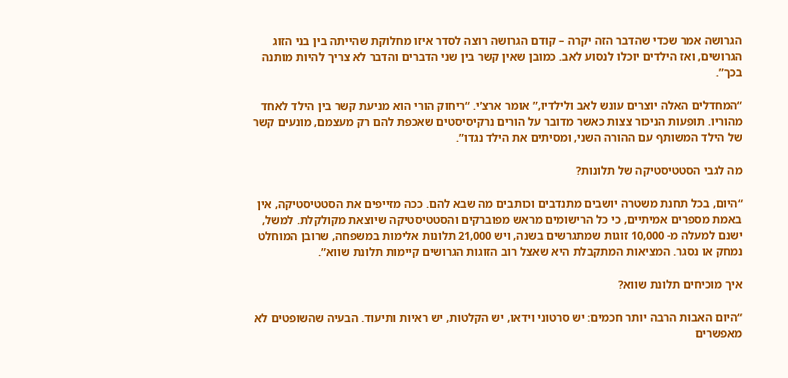הגרושה אמר שכדי שהדבר הזה יקרה – קודם הגרושה רוצה לסדר איזו מחלוקת שהייתה בין בני הזוג הגרושים, ואז הילדים יוכלו לנסוע לאב. כמובן שאין קשר בין שני הדברים והדבר לא צריך להיות מותנה בכך”.

“המחדלים האלה יוצרים עונש לאב ולילדיו,” אומר ארצ’י. “ריחוק הורי הוא מניעת קשר בין הילד לאחד מהוריו. תופעות הניכור צצות כאשר מדובר על הורים נרקיסיסטים שאכפת להם רק מעצמם, מונעים קשר של הילד המשותף עם ההורה השני, ומסיתים את הילד נגדו”.

מה לגבי הסטטיסטיקה של תלונות?

“היום, בכל תחנת משטרה יושבים מתנדבים וכותבים מה שבא להם. ככה מזייפים את הסטטיסטיקה, אין באמת מספרים אמיתיים, כי כל הרישומים מראש מפוברקים והסטטיסטיקה שיוצאת מקולקלת. למשל, ישנם למעלה מ- 10,000 זוגות שמתגרשים בשנה, ויש 21,000 תלונות אלימות במשפחה, שרובן המוחלט נמחק או נסגר. המציאות המתקבלת היא שאצל רוב הזוגות הגרושים קיימות תלונת שווא”.

איך מוכיחים תלונת שווא?

“היום האבות הרבה יותר חכמים: יש סרטוני וידאו, יש הקלטות, יש ראיות ותיעוד. הבעיה שהשופטים לא מאפשרים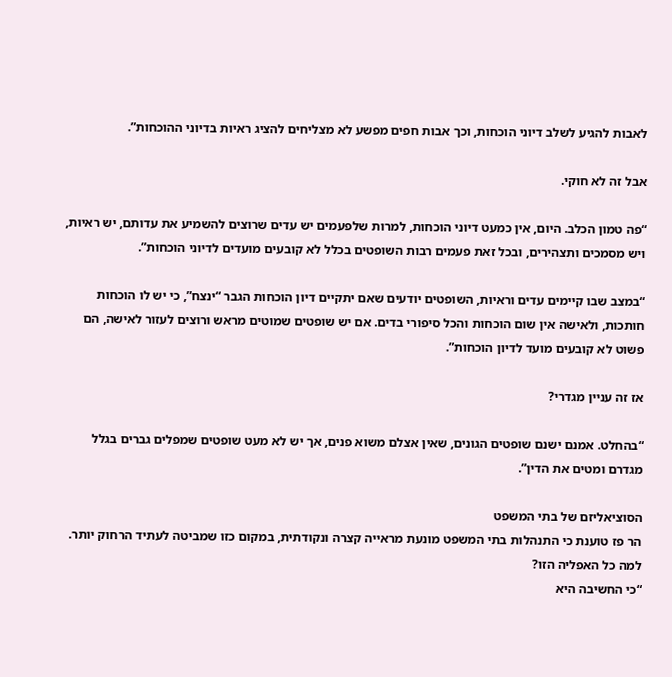לאבות להגיע לשלב דיוני הוכחות, וכך אבות חפים מפשע לא מצליחים להציג ראיות בדיוני ההוכחות”.

אבל זה לא חוקי.

“פה טמון הכלב. היום, אין כמעט דיוני הוכחות, למרות שלפעמים יש עדים שרוצים להשמיע את עדותם, יש ראיות, ויש מסמכים ותצהירים, ובכל זאת פעמים רבות השופטים בכלל לא קובעים מועדים לדיוני הוכחות”.

“במצב שבו קיימים עדים וראיות, השופטים יודעים שאם יתקיים דיון הוכחות הגבר “ינצח”, כי יש לו הוכחות חותכות, ולאישה אין שום הוכחות והכל סיפורי בדים. אם יש שופטים שמוטים מראש ורוצים לעזור לאישה, הם פשוט לא קובעים מועד לדיון הוכחות”.

אז זה עניין מגדרי?

“בהחלט. אמנם ישנם שופטים הגונים, שאין אצלם משוא פנים, אך יש לא מעט שופטים שמפלים גברים בגלל מגדרם ומטים את הדין”.

הסוציאליזם של בתי המשפט
הר פז טוענת כי התנהלות בתי המשפט מונעת מראייה קצרה ונקודתית, במקום כזו שמביטה לעתיד הרחוק יותר.
למה כל האפליה הזו?
“כי החשיבה היא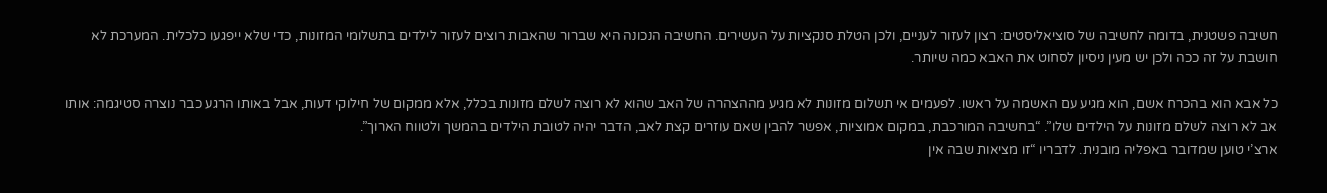חשיבה פשטנית, בדומה לחשיבה של סוציאליסטים: רצון לעזור לעניים, ולכן הטלת סנקציות על העשירים. החשיבה הנכונה היא שברור שהאבות רוצים לעזור לילדים בתשלומי המזונות, כדי שלא ייפגעו כלכלית. המערכת לא חושבת על זה ככה ולכן יש מעין ניסיון לסחוט את האבא כמה שיותר.

כל אבא הוא בהכרח אשם, הוא מגיע עם האשמה על ראשו. לפעמים אי תשלום מזונות לא מגיע מההצהרה של האב שהוא לא רוצה לשלם מזונות בכלל, אלא ממקום של חילוקי דעות, אבל באותו הרגע כבר נוצרה סטיגמה: אותו אב לא רוצה לשלם מזונות על הילדים שלו”. “בחשיבה המורכבת, במקום אמוציות, אפשר להבין שאם עוזרים קצת לאב, הדבר יהיה לטובת הילדים בהמשך ולטווח הארוך”.
ארצ’י טוען שמדובר באפליה מובנית. לדבריו “זו מציאות שבה אין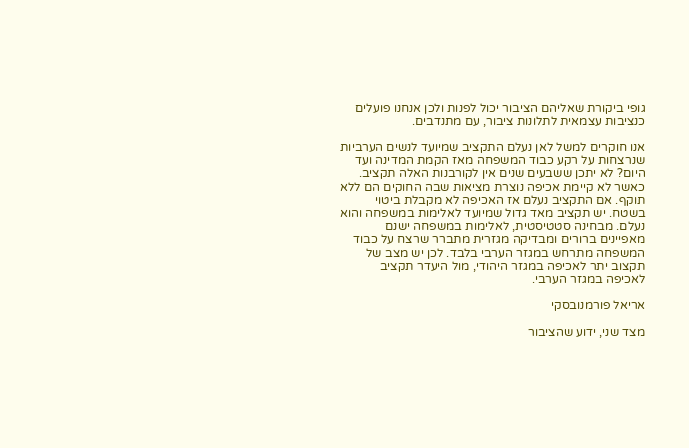גופי ביקורת שאליהם הציבור יכול לפנות ולכן אנחנו פועלים כנציבות עצמאית לתלונות ציבור, עם מתנדבים.

אנו חוקרים למשל לאן נעלם התקציב שמיועד לנשים הערביות שנרצחות על רקע כבוד המשפחה מאז הקמת המדינה ועד היום? לא יתכן ששבעים שנים אין לקורבנות האלה תקציב. כאשר לא קיימת אכיפה נוצרת מציאות שבה החוקים הם ללא תוקף. אם התקציב נעלם אז האכיפה לא מקבלת ביטוי בשטח. יש תקציב מאד גדול שמיועד לאלימות במשפחה והוא נעלם. מבחינה סטטיסטית, לאלימות במשפחה ישנם מאפיינים ברורים ומבדיקה מגזרית מתברר שרצח על כבוד המשפחה מתרחש במגזר הערבי בלבד. לכן יש מצב של תקצוב יתר לאכיפה במגזר היהודי, מול היעדר תקציב לאכיפה במגזר הערבי.

אריאל פורמנובסקי

מצד שני, ידוע שהציבור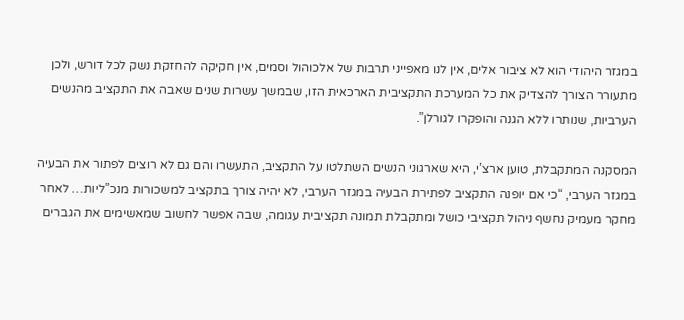במגזר היהודי הוא לא ציבור אלים, אין לנו מאפייני תרבות של אלכוהול וסמים, אין חקיקה להחזקת נשק לכל דורש, ולכן מתעורר הצורך להצדיק את כל המערכת התקציבית הארכאית הזו, שבמשך עשרות שנים שאבה את התקציב מהנשים הערביות, שנותרו ללא הגנה והופקרו לגורלן”.

המסקנה המתקבלת, טוען ארצ’י, היא שארגוני הנשים השתלטו על התקציב, התעשרו והם גם לא רוצים לפתור את הבעיה במגזר הערבי, “כי אם יופנה התקציב לפתירת הבעיה במגזר הערבי, לא יהיה צורך בתקציב למשכורות מנכ”ליות… לאחר מחקר מעמיק נחשף ניהול תקציבי כושל ומתקבלת תמונה תקציבית עגומה, שבה אפשר לחשוב שמאשימים את הגברים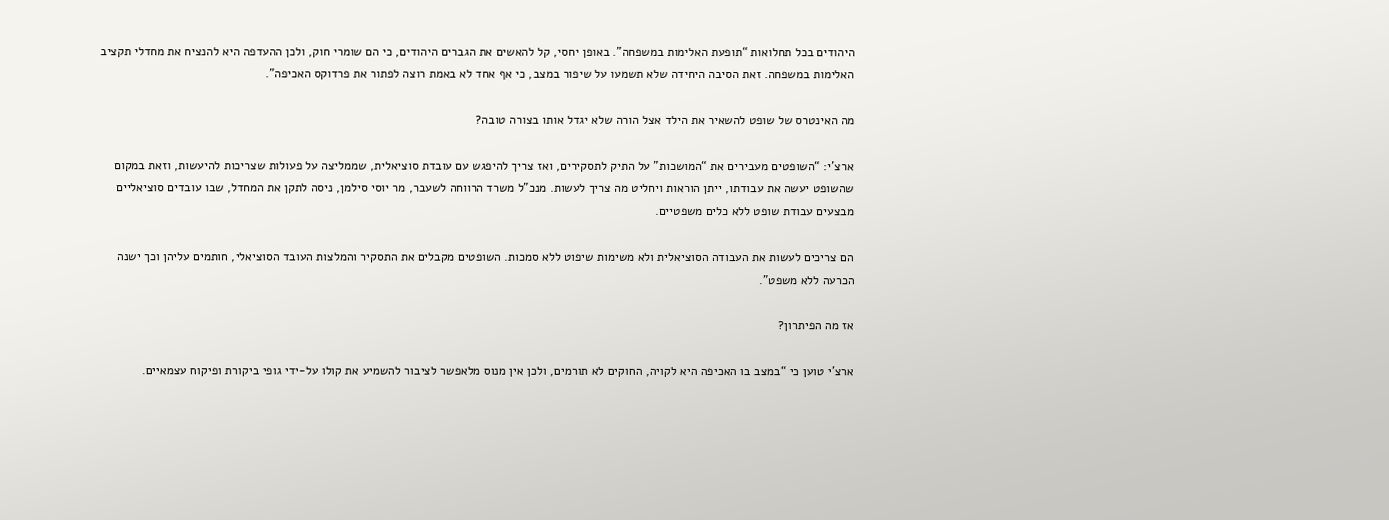היהודים בכל תחלואות “תופעת האלימות במשפחה”. באופן יחסי, קל להאשים את הגברים היהודים, כי הם שומרי חוק, ולכן ההעדפה היא להנציח את מחדלי תקציב האלימות במשפחה. זאת הסיבה היחידה שלא תשמעו על שיפור במצב, כי אף אחד לא באמת רוצה לפתור את פרדוקס האכיפה”.

מה האינטרס של שופט להשאיר את הילד אצל הורה שלא יגדל אותו בצורה טובה?

ארצ’י: “השופטים מעבירים את “המושכות” על התיק לתסקירים, ואז צריך להיפגש עם עובדת סוציאלית, שממליצה על פעולות שצריכות להיעשות, וזאת במקום שהשופט יעשה את עבודתו, ייתן הוראות ויחליט מה צריך לעשות. מנכ”ל משרד הרווחה לשעבר, מר יוסי סילמן, ניסה לתקן את המחדל, שבו עובדים סוציאליים מבצעים עבודת שופט ללא כלים משפטיים.

הם צריכים לעשות את העבודה הסוציאלית ולא משימות שיפוט ללא סמכות. השופטים מקבלים את התסקיר והמלצות העובד הסוציאלי, חותמים עליהן וכך ישנה הכרעה ללא משפט”.

אז מה הפיתרון?

ארצ’י טוען כי “במצב בו האכיפה היא לקויה, החוקים לא תורמים, ולכן אין מנוס מלאפשר לציבור להשמיע את קולו על-ידי גופי ביקורת ופיקוח עצמאיים.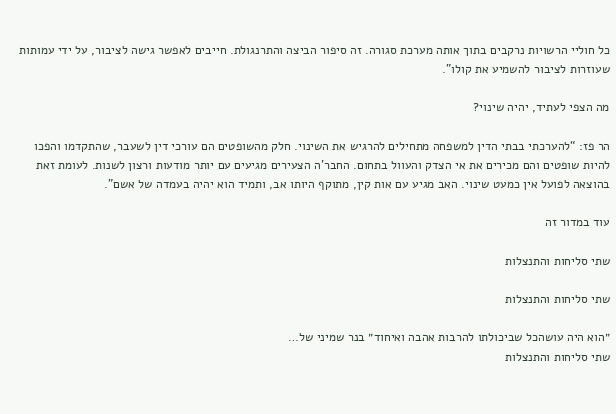כל חוליי הרשויות נרקבים בתוך אותה מערכת סגורה. זה סיפור הביצה והתרנגולת. חייבים לאפשר גישה לציבור, על ידי עמותות שעוזרות לציבור להשמיע את קולו”.

מה הצפי לעתיד, יהיה שינוי?

הר פז: “להערכתי בבתי הדין למשפחה מתחילים להרגיש את השינוי. חלק מהשופטים הם עורכי דין לשעבר, שהתקדמו והפכו להיות שופטים והם מכירים את אי הצדק והעוול בתחום. החבר’ה הצעירים מגיעים עם יותר מודעות ורצון לשנות. לעומת זאת בהוצאה לפועל אין כמעט שינוי. האב מגיע עם אות קין, מתוקף היותו אב, ותמיד הוא יהיה בעמדה של אשם”.

עוד במדור זה

שתי סליחות והתנצלות

שתי סליחות והתנצלות

״הוא היה עושהכל שביכולתו להרבות אהבה ואיחוד״ בנר שמיני של…
שתי סליחות והתנצלות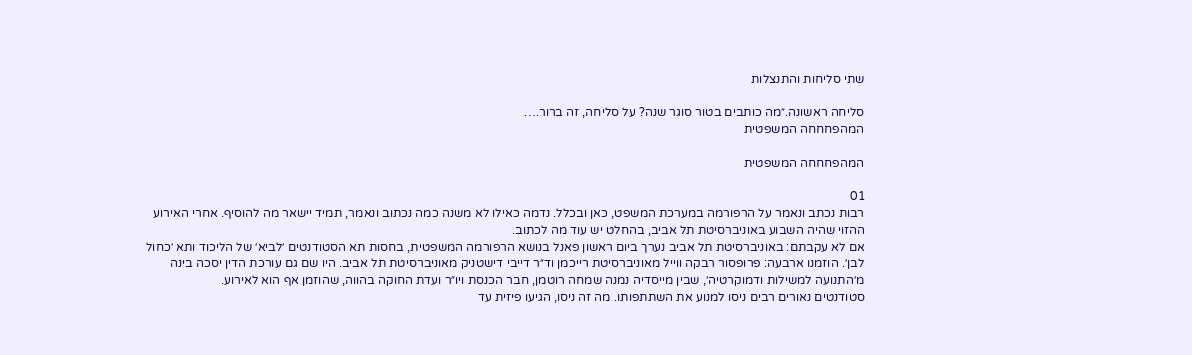שתי סליחות והתנצלות

סליחה ראשונה.״מה כותבים בטור סוגר שנה? על סליחה, זה ברור.…
המהפחחחה המשפטית

המהפחחחה המשפטית

01
רבות נכתב ונאמר על הרפורמה במערכת המשפט, כאן ובכלל. נדמה כאילו לא משנה כמה נכתוב ונאמר, תמיד יישאר מה להוסיף. אחרי האירוע ההזוי שהיה השבוע באוניברסיטת תל אביב, בהחלט יש עוד מה לכתוב.
אם לא עקבתם: באוניברסיטת תל אביב נערך ביום ראשון פאנל בנושא הרפורמה המשפטית, בחסות תא הסטודנטים ׳לביא׳ של הליכוד ותא ׳כחול לבן׳. הוזמנו ארבעה: פרופסור רבקה ווייל מאוניברסיטת רייכמן וד״ר דייבי דישטניק מאוניברסיטת תל אביב. היו שם גם עורכת הדין יסכה בינה מ׳התנועה למשילות ודמוקרטיה׳, שבין מייסדיה נמנה שמחה רוטמן, חבר הכנסת ויו״ר ועדת החוקה בהווה, שהוזמן אף הוא לאירוע.
סטודנטים נאורים רבים ניסו למנוע את השתתפותו. מה זה ניסו, הגיעו פיזית עד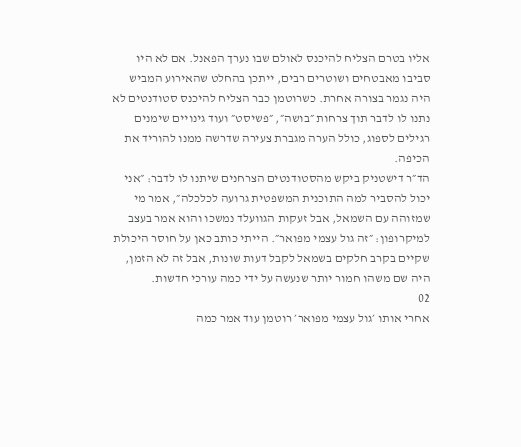אליו בטרם הצליח להיכנס לאולם שבו נערך הפאנל. אם לא היו סביבו מאבטחים ושוטרים רבים, ייתכן בהחלט שהאירוע המביש היה נגמר בצורה אחרת. כשרוטמן כבר הצליח להיכנס סטודנטים לא נתנו לו לדבר תוך צרחות ״בושה״, ״פשיסט״ ועוד גינויים שימנים רגילים לספוג, כולל הערה מגברת צעירה שדרשה ממנו להוריד את הכיפה.
הד״ר דישטניק ביקש מהסטודנטים הצרחנים שיתנו לו לדבר: ״אני יכול להסביר למה התוכנית המשפטית גרועה לכלכלה״, אמר מי שמזוהה עם השמאל, אבל זעקות הגוועלד נמשכו והוא אמר בעצב למיקרופון: ״זה גול עצמי מפואר״. הייתי כותב כאן על חוסר היכולת שקיים בקרב חלקים בשמאל לקבל דעות שונות, אבל זה לא הזמן, היה שם משהו חמור יותר שנעשה על ידי כמה עורכי חדשות.
02
אחרי אותו ׳גול עצמי מפואר׳ רוטמן עוד אמר כמה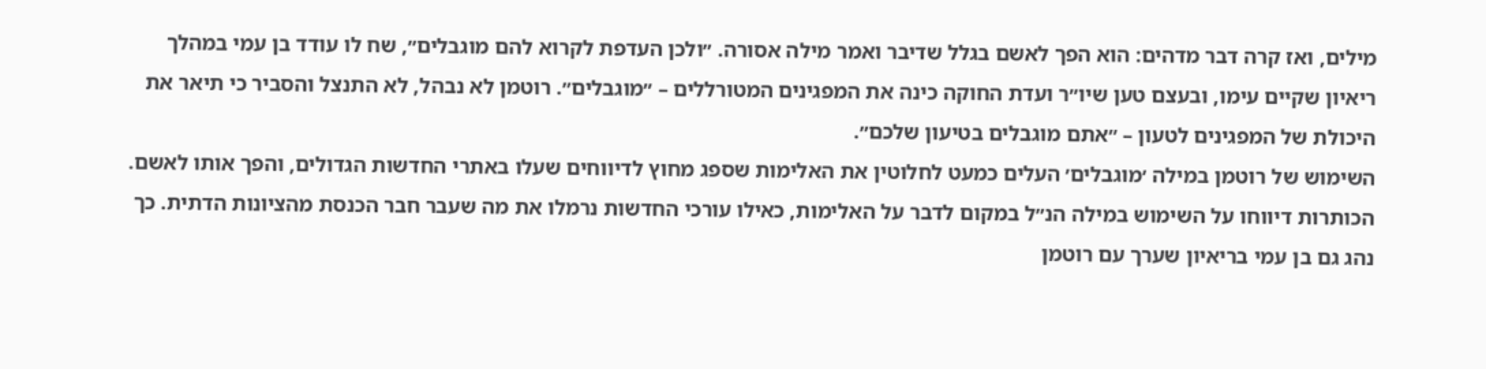מילים, ואז קרה דבר מדהים: הוא הפך לאשם בגלל שדיבר ואמר מילה אסורה. ״ולכן העדפת לקרוא להם מוגבלים״, שח לו עודד בן עמי במהלך ריאיון שקיים עימו, ובעצם טען שיו״ר ועדת החוקה כינה את המפגינים המטורללים – ״מוגבלים״. רוטמן לא נבהל, לא התנצל והסביר כי תיאר את היכולת של המפגינים לטעון – ״אתם מוגבלים בטיעון שלכם״.
השימוש של רוטמן במילה ׳מוגבלים׳ העלים כמעט לחלוטין את האלימות שספג מחוץ לדיווחים שעלו באתרי החדשות הגדולים, והפך אותו לאשם. הכותרות דיווחו על השימוש במילה הנ״ל במקום לדבר על האלימות, כאילו עורכי החדשות נרמלו את מה שעבר חבר הכנסת מהציונות הדתית. כך נהג גם בן עמי בריאיון שערך עם רוטמן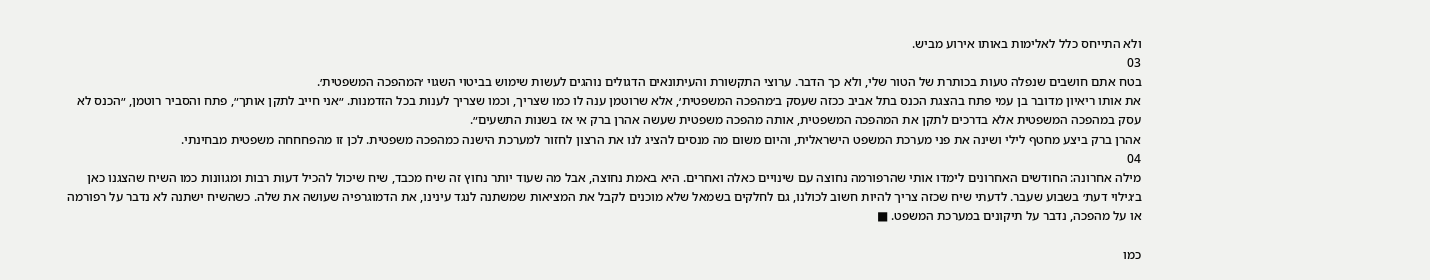ולא התייחס כלל לאלימות באותו אירוע מביש.
03
בטח אתם חושבים שנפלה טעות בכותרת של הטור שלי, ולא כך הדבר. ערוצי התקשורת והעיתונאים הדגולים נוהגים לעשות שימוש בביטוי השגוי ׳המהפכה המשפטית׳.
את אותו ריאיון מדובר בן עמי פתח בהצגת הכנס בתל אביב ככזה שעסק ב׳מהפכה המשפטית׳, אלא שרוטמן ענה לו כמו שצריך, וכמו שצריך לענות בכל הזדמנות. ״אני חייב לתקן אותך״, פתח והסביר רוטמן, ״הכנס לא עסק במהפכה המשפטית אלא בדרכים לתקן את המהפכה המשפטית, אותה מהפכה משפטית שעשה אהרן ברק אי אז בשנות התשעים״.
אהרן ברק ביצע מחטף לילי ושינה את פני מערכת המשפט הישראלית, והיום משום מה מנסים להציג לנו את הרצון לחזור למערכת הישנה כמהפכה משפטית. לכן זו מהפחחחה משפטית מבחינתי.
04
מילה אחרונה: החודשים האחרונים לימדו אותי שהרפורמה נחוצה עם שינויים כאלה ואחרים. היא באמת נחוצה, אבל מה שעוד יותר נחוץ זה שיח מכבד, שיח שיכול להכיל דעות רבות ומגוונות כמו השיח שהצגנו כאן ב׳גילוי דעת׳ בשבוע שעבר. לדעתי שיח שכזה צריך להיות חשוב לכולנו, גם לחלקים בשמאל שלא מוכנים לקבל את המציאות שמשתנה לנגד עינינו, את הדמוגרפיה שעושה את שלה. כשהשיח ישתנה לא נדבר על רפורמה או על מהפכה, נדבר על תיקונים במערכת המשפט. ■

כמו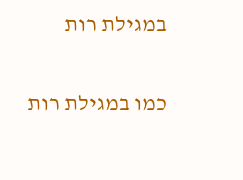במגילת רות

כמו במגילת רות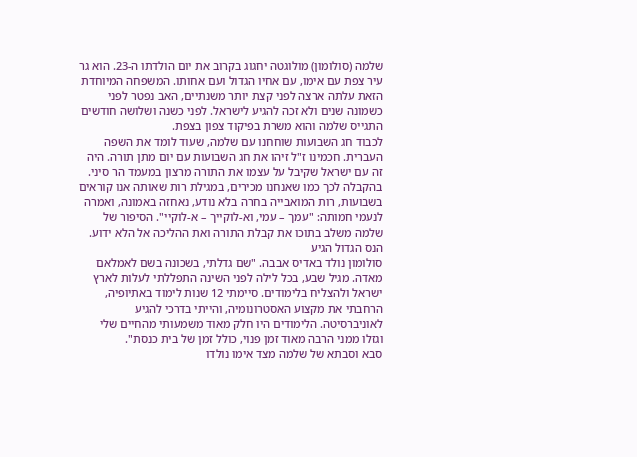שלמה (סולומון) מולוגטה יחגוג בקרוב את יום הולדתו ה-23. הוא גר עיר צפת עם אימו, עם אחיו הגדול ועם אחותו. המשפחה המיוחדת הזאת עלתה ארצה לפני קצת יותר משנתיים, האב נפטר לפני כשמונה שנים ולא זכה להגיע לישראל. לפני כשנה ושלושה חודשים התגייס שלמה והוא משרת בפיקוד צפון בצפת.
לכבוד חג השבועות שוחחנו עם שלמה, שעוד לומד את השפה העברית. חכמינו ז"ל זיהו את חג השבועות עם יום מתן תורה. היה זה עם ישראל שקיבל על עצמו את התורה מרצון במעמד הר סיני. בהקבלה לכך כמו שאנחנו מכירים, במגילת רות שאותה אנו קוראים בשבועות, רות המואבייה בחרה בלא נודע, נאחזה באמונה, ואמרה לנעמי חמותה: "עמך – עמי, וא-לוקייך – א-לוקיי". הסיפור של שלמה משלב בתוכו את קבלת התורה ואת ההליכה אל הלא ידוע.
הנס הגדול הגיע
סולומון נולד באדיס אבבה. "שם גדלתי, בשכונה בשם לאמלאם מאדה. מגיל שבע, בכל לילה לפני השינה התפללתי לעלות לארץ ישראל ולהצליח בלימודים. סיימתי 12 שנות לימוד באתיופיה, הרחבתי את מקצוע האסטרונומיה, והייתי בדרכי להגיע לאוניברסיטה. הלימודים היו חלק מאוד משמעותי מהחיים שלי וגזלו ממני הרבה מאוד זמן פנוי, כולל זמן של בית כנסת".
סבא וסבתא של שלמה מצד אימו נולדו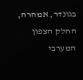בגונדר, אמהרה, החלק הצפון המערבי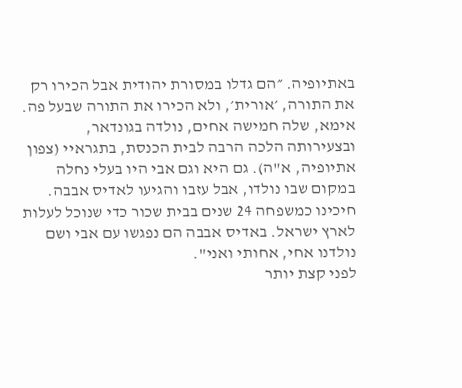באתיופיה. ״הם גדלו במסורת יהודית אבל הכירו רק את התורה, ׳אורית׳, ולא הכירו את התורה שבעל פה. אימא, שלה חמישה אחים, נולדה בגונדאר, ובצעירותה הלכה הרבה לבית הכנסת, בתגראיי (צפון אתיופיה, א"ה). גם היא וגם אבי היו בעלי נחלה במקום שבו נולדו, אבל עזבו והגיעו לאדיס אבבה. חיכינו כמשפחה 24 שנים בבית שכור כדי שנוכל לעלות לארץ ישראל. באדיס אבבה הם נפגשו עם אבי ושם נולדנו אחי, אחותי ואני".
לפני קצת יותר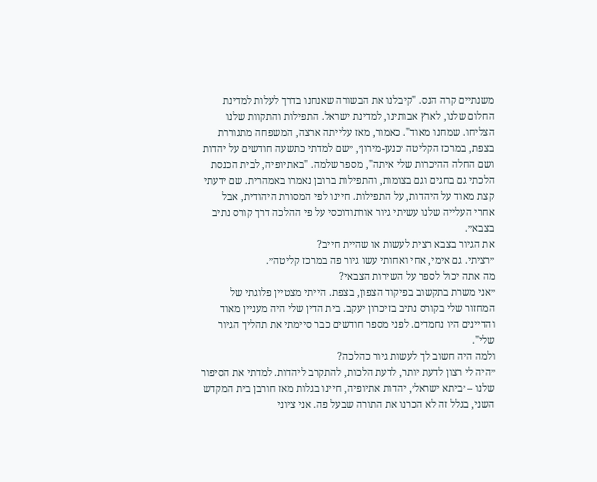משנתיים קרה הנס. "קיבלנו את הבשורה שאנחנו בדרך לעלות למדינת החלום שלנו, לארץ אבותינו, למדינת ישראל. התפילות והתקוות שלנו הצליחו. שמחנו מאוד". כאמור, מאז עלייתה ארצה, המשפחה מתגוררת בצפת, במרכז הקליטה ׳כנען-מירון׳, ״שם למדתי כתשעה חודשים על יהדות ושם החלה ההיכרות שלי איתה", מספר שלמה. "באתיופיה, לבית הכנסת הלכתי גם בחגים וגם בצומות, והתפילות ברובן נאמרו באמהרית. שם ידעתי קצת מאוד על היהדות, על התפילות. חיינו לפי המסורת היהודית, אבל אחרי העלייה שלנו עשיתי גיור אורתודוכסי על פי ההלכה דרך קורס נתיב בצבא״.
את הגיור בצבא רצית לעשות או שהיית חייב?
״רציתי. גם אימי, אחי ואחותי עשו גיור פה במרכז קליטה״.
מה אתה יכול לספר על השירות הצבאי?
״אני משרת בתקשוב בפיקוד הצפון, בצפת. הייתי מצטיין פלוגתי של המחזור שלי בקורס נתיב בזיכרון יעקב. בית הדין שלי היה מעניין מאוד והדיינים היו נחמדים. לפני מספר חודשים כבר סיימתי את תהליך הגיור שלי".
ולמה היה חשוב לך לעשות גיור כהלכה?
״היה לי רצון לדעת יותר, לדעת הלכות, להתקרב ליהדות. למדתי את הסיפור שלנו – ׳ביתא ישראל׳, יהדות אתיופיה, חיינו בגלות מאז חורבן בית המקדש השני, בגלל זה לא הכרנו את התורה שבעל פה. אני ציוני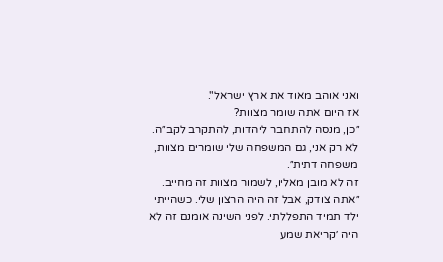ואני אוהב מאוד את ארץ ישראל".
אז היום אתה שומר מצוות?
״כן, מנסה להתחבר ליהדות, להתקרב לקב״ה. לא רק אני, גם המשפחה שלי שומרים מצוות, משפחה דתית״.
זה לא מובן מאליו, לשמור מצוות זה מחייב.
״אתה צודק, אבל זה היה הרצון שלי. כשהייתי ילד תמיד התפללתי. לפני השינה אומנם זה לא היה ׳קריאת שמע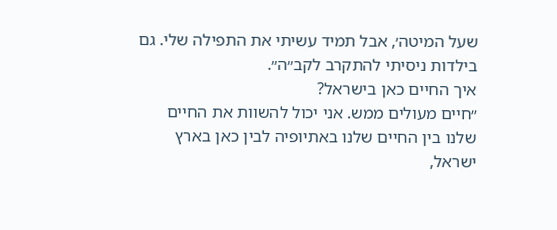שעל המיטה׳, אבל תמיד עשיתי את התפילה שלי. גם בילדות ניסיתי להתקרב לקב״ה״.
איך החיים כאן בישראל?
״חיים מעולים ממש. אני יכול להשוות את החיים שלנו בין החיים שלנו באתיופיה לבין כאן בארץ ישראל,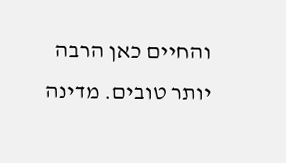והחיים כאן הרבה יותר טובים. מדינה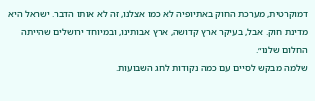דמוקרטית, מערכת החוק באתיופיה לא כמו אצלנו, זה לא אותו הדבר. ישראל היא מדינת חוק. אבל, בעיקר ארץ קדושה, ארץ אבותינו, ובמיוחד ירושלים שהייתה החלום שלנו״.
שלמה מבקש לסיים עם כמה נקודות לחג השבועות.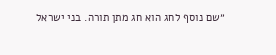״שם נוסף לחג הוא חג מתן תורה. בני ישראל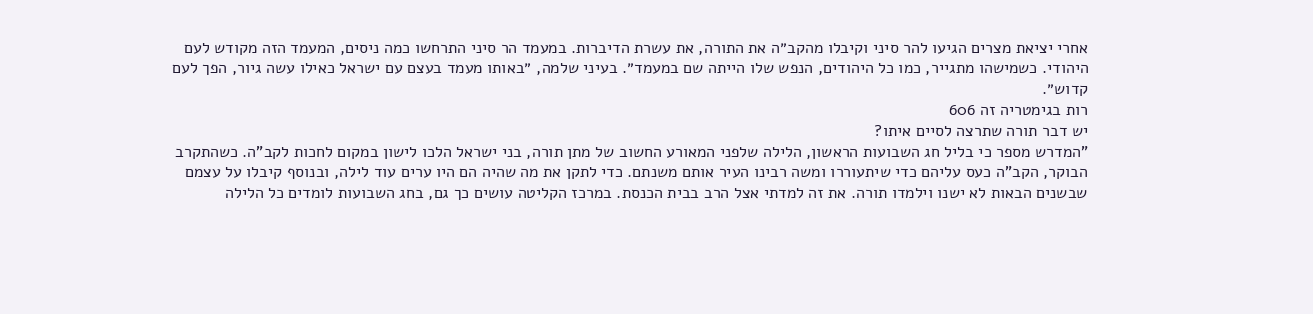אחרי יציאת מצרים הגיעו להר סיני וקיבלו מהקב״ה את התורה, את עשרת הדיברות. במעמד הר סיני התרחשו כמה ניסים, המעמד הזה מקודש לעם היהודי. כשמישהו מתגייר, כמו כל היהודים, הנפש שלו הייתה שם במעמד״. בעיני שלמה, ״באותו מעמד בעצם עם ישראל כאילו עשה גיור, הפך לעם קדוש״.
רות בגימטריה זה 606
יש דבר תורה שתרצה לסיים איתו?
"המדרש מספר כי בליל חג השבועות הראשון, הלילה שלפני המאורע החשוב של מתן תורה, בני ישראל הלכו לישון במקום לחכות לקב"ה. כשהתקרב הבוקר, הקב"ה כעס עליהם כדי שיתעוררו ומשה רבינו העיר אותם משנתם. כדי לתקן את מה שהיה הם היו ערים עוד לילה, ובנוסף קיבלו על עצמם שבשנים הבאות לא ישנו וילמדו תורה. את זה למדתי אצל הרב בבית הכנסת. במרכז הקליטה עושים כך גם, בחג השבועות לומדים כל הלילה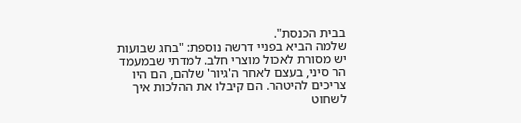בבית הכנסת".
שלמה הביא בפניי דרשה נוספת: "בחג שבועות יש מסורת לאכול מוצרי חלב. למדתי שבמעמד הר סיני, בעצם לאחר ה'גיור' שלהם, הם היו צריכים להיטהר. הם קיבלו את ההלכות איך לשחוט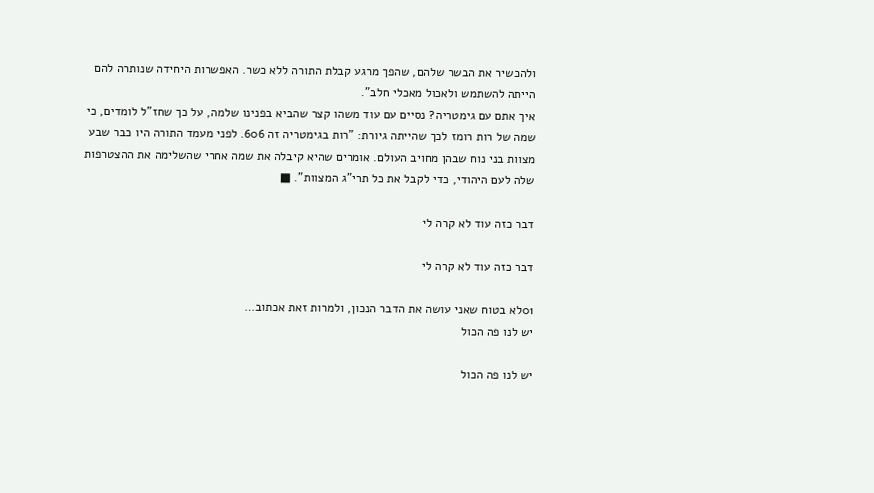ולהכשיר את הבשר שלהם, שהפך מרגע קבלת התורה ללא כשר. האפשרות היחידה שנותרה להם הייתה להשתמש ולאכול מאכלי חלב".
איך אתם עם גימטריה? נסיים עם עוד משהו קצר שהביא בפנינו שלמה, על כך שחז"ל לומדים, כי שמה של רות רומז לכך שהייתה גיורת: "רות בגימטריה זה 606. לפני מעמד התורה היו כבר שבע מצוות בני נוח שבהן מחויב העולם. אומרים שהיא קיבלה את שמה אחרי שהשלימה את ההצטרפות שלה לעם היהודי, כדי לקבל את כל תרי"ג המצוות". ■

דבר כזה עוד לא קרה לי

דבר כזה עוד לא קרה לי

01לא בטוח שאני עושה את הדבר הנכון, ולמרות זאת אכתוב…
יש לנו פה הכול

יש לנו פה הכול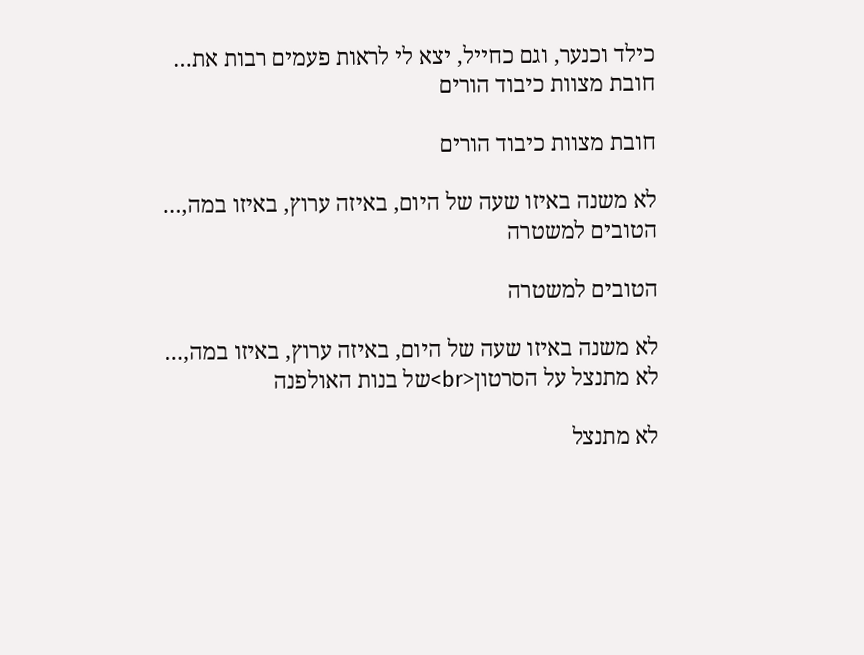כילד וכנער, וגם כחייל, יצא לי לראות פעמים רבות את…
חובת מצוות כיבוד הורים

חובת מצוות כיבוד הורים

לא משנה באיזו שעה של היום, באיזה ערוץ, באיזו במה,…
הטובים למשטרה

הטובים למשטרה

לא משנה באיזו שעה של היום, באיזה ערוץ, באיזו במה,…
לא מתנצל על הסרטון<br>של בנות האולפנה

לא מתנצל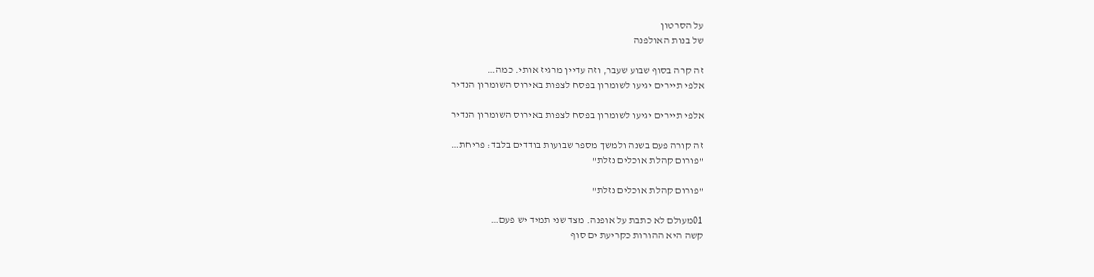על הסרטון
של בנות האולפנה

זה קרה בסוף שבוע שעבר, וזה עדיין מרגיז אותי. כמה…
אלפי תיירים יגיעו לשומרון בפסח לצפות באירוס השומרון הנדיר

אלפי תיירים יגיעו לשומרון בפסח לצפות באירוס השומרון הנדיר

זה קורה פעם בשנה ולמשך מספר שבועות בודדים בלבד: פריחת…
"פורום קהלת אוכלים נזלת"

"פורום קהלת אוכלים נזלת"

01מעולם לא כתבת על אופנה. מצד שני תמיד יש פעם…
קשה היא ההורות כקריעת ים סוף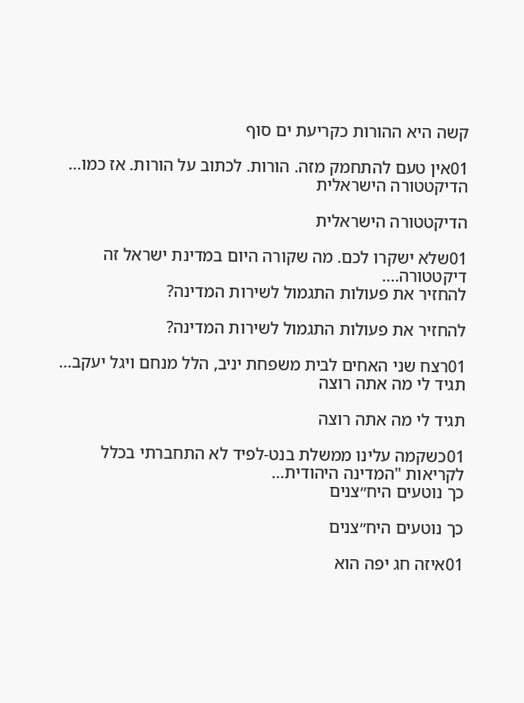קשה היא ההורות כקריעת ים סוף

01אין טעם להתחמק מזה. הורות. לכתוב על הורות. אז כמו…
הדיקטטורה הישראלית

הדיקטטורה הישראלית

01שלא ישקרו לכם. מה שקורה היום במדינת ישראל זה דיקטטורה.…
להחזיר את פעולות התגמול לשירות המדינה?

להחזיר את פעולות התגמול לשירות המדינה?

01רצח שני האחים לבית משפחת יניב, הלל מנחם ויגל יעקב…
תגיד לי מה אתה רוצה

תגיד לי מה אתה רוצה

01כשקמה עלינו ממשלת בנט-לפיד לא התחברתי בכלל לקריאות "המדינה היהודית…
כך נוטעים היח״צנים

כך נוטעים היח״צנים

01איזה חג יפה הוא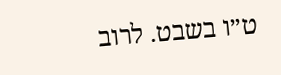ט״ו בשבט. לרוב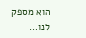הוא מספק לנו…